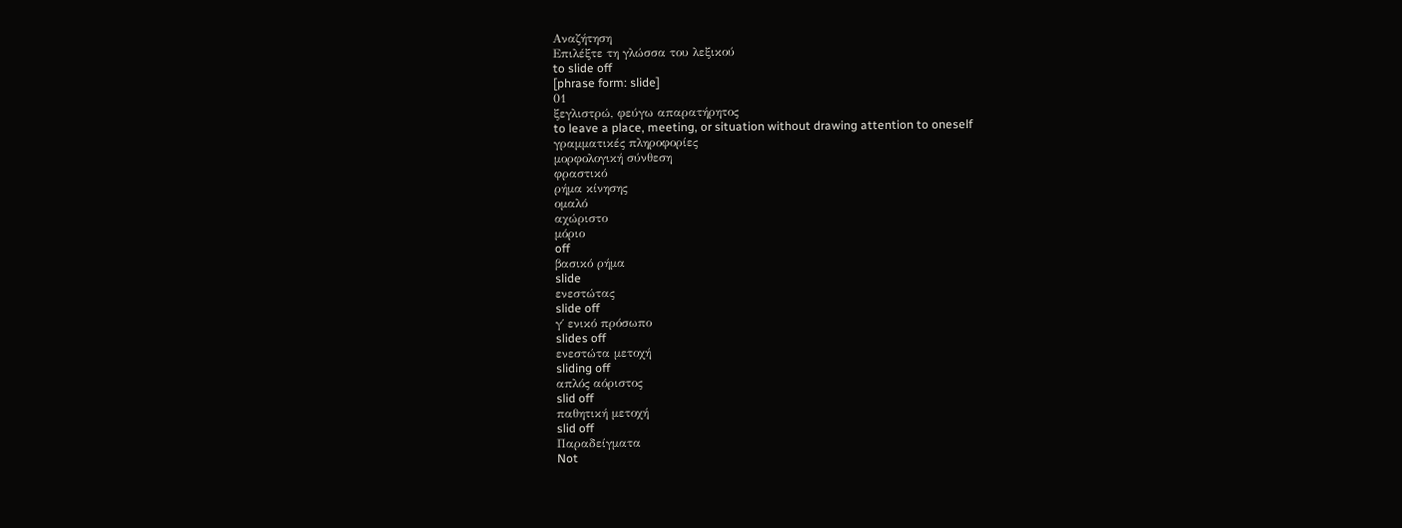Αναζήτηση
Επιλέξτε τη γλώσσα του λεξικού
to slide off
[phrase form: slide]
01
ξεγλιστρώ, φεύγω απαρατήρητος
to leave a place, meeting, or situation without drawing attention to oneself
γραμματικές πληροφορίες
μορφολογική σύνθεση
φραστικό
ρήμα κίνησης
ομαλό
αχώριστο
μόριο
off
βασικό ρήμα
slide
ενεστώτας
slide off
γ΄ ενικό πρόσωπο
slides off
ενεστώτα μετοχή
sliding off
απλός αόριστος
slid off
παθητική μετοχή
slid off
Παραδείγματα
Not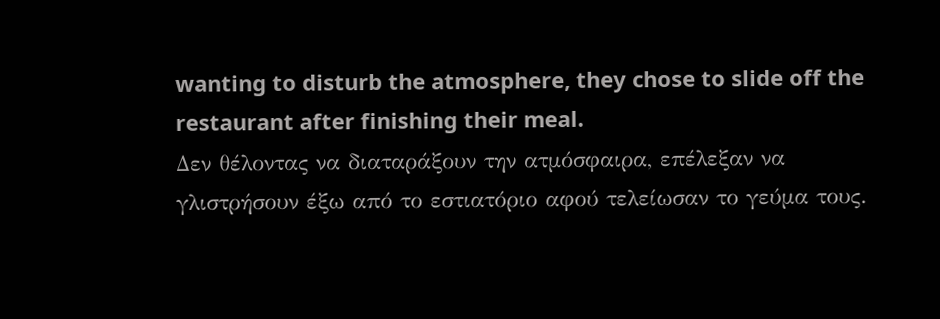wanting to disturb the atmosphere, they chose to slide off the restaurant after finishing their meal.
Δεν θέλοντας να διαταράξουν την ατμόσφαιρα, επέλεξαν να γλιστρήσουν έξω από το εστιατόριο αφού τελείωσαν το γεύμα τους.